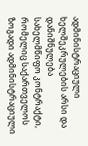ადმინისტრაციული ხელშეკრულების არსი და დანიშნულება
სახელმწიფო კონტრაქტი, რომელიც საქართველოს ზოგადი ადმინისტრაციული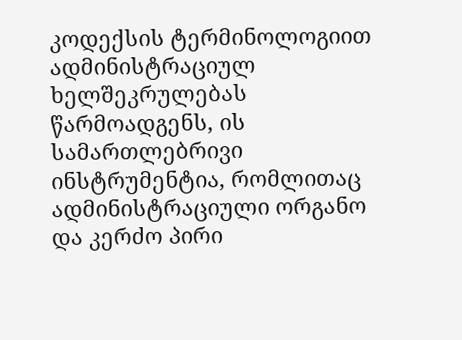კოდექსის ტერმინოლოგიით ადმინისტრაციულ ხელშეკრულებას წარმოადგენს, ის სამართლებრივი ინსტრუმენტია, რომლითაც ადმინისტრაციული ორგანო და კერძო პირი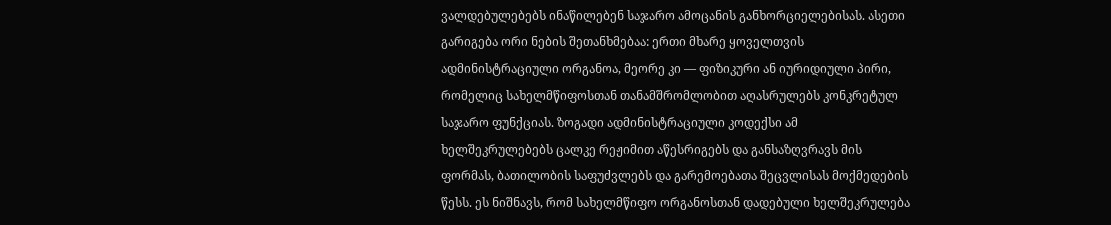ვალდებულებებს ინაწილებენ საჯარო ამოცანის განხორციელებისას. ასეთი გარიგება ორი ნების შეთანხმებაა: ერთი მხარე ყოველთვის ადმინისტრაციული ორგანოა, მეორე კი — ფიზიკური ან იურიდიული პირი, რომელიც სახელმწიფოსთან თანამშრომლობით აღასრულებს კონკრეტულ საჯარო ფუნქციას. ზოგადი ადმინისტრაციული კოდექსი ამ ხელშეკრულებებს ცალკე რეჟიმით აწესრიგებს და განსაზღვრავს მის ფორმას, ბათილობის საფუძვლებს და გარემოებათა შეცვლისას მოქმედების წესს. ეს ნიშნავს, რომ სახელმწიფო ორგანოსთან დადებული ხელშეკრულება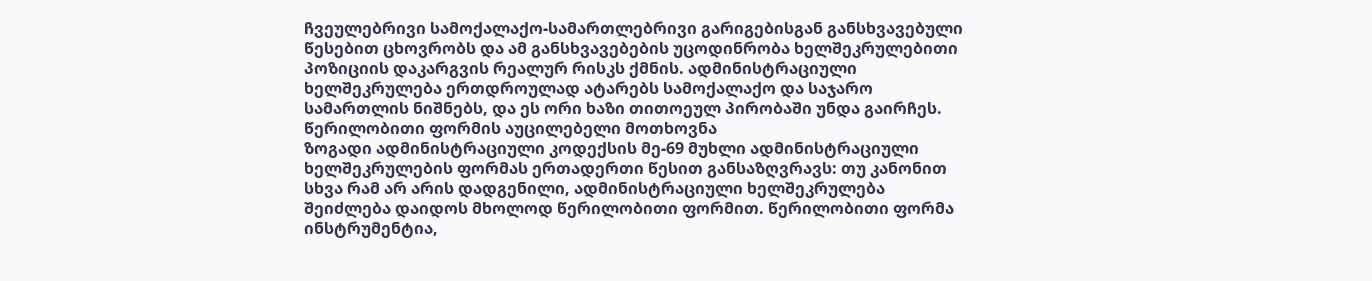ჩვეულებრივი სამოქალაქო-სამართლებრივი გარიგებისგან განსხვავებული წესებით ცხოვრობს და ამ განსხვავებების უცოდინრობა ხელშეკრულებითი პოზიციის დაკარგვის რეალურ რისკს ქმნის. ადმინისტრაციული ხელშეკრულება ერთდროულად ატარებს სამოქალაქო და საჯარო სამართლის ნიშნებს, და ეს ორი ხაზი თითოეულ პირობაში უნდა გაირჩეს.
წერილობითი ფორმის აუცილებელი მოთხოვნა
ზოგადი ადმინისტრაციული კოდექსის მე-69 მუხლი ადმინისტრაციული ხელშეკრულების ფორმას ერთადერთი წესით განსაზღვრავს: თუ კანონით სხვა რამ არ არის დადგენილი, ადმინისტრაციული ხელშეკრულება შეიძლება დაიდოს მხოლოდ წერილობითი ფორმით. წერილობითი ფორმა ინსტრუმენტია,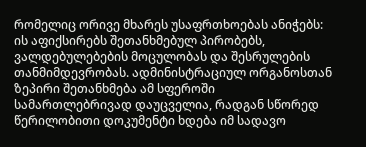რომელიც ორივე მხარეს უსაფრთხოებას ანიჭებს: ის აფიქსირებს შეთანხმებულ პირობებს, ვალდებულებების მოცულობას და შესრულების თანმიმდევრობას. ადმინისტრაციულ ორგანოსთან ზეპირი შეთანხმება ამ სფეროში სამართლებრივად დაუცველია, რადგან სწორედ წერილობითი დოკუმენტი ხდება იმ სადავო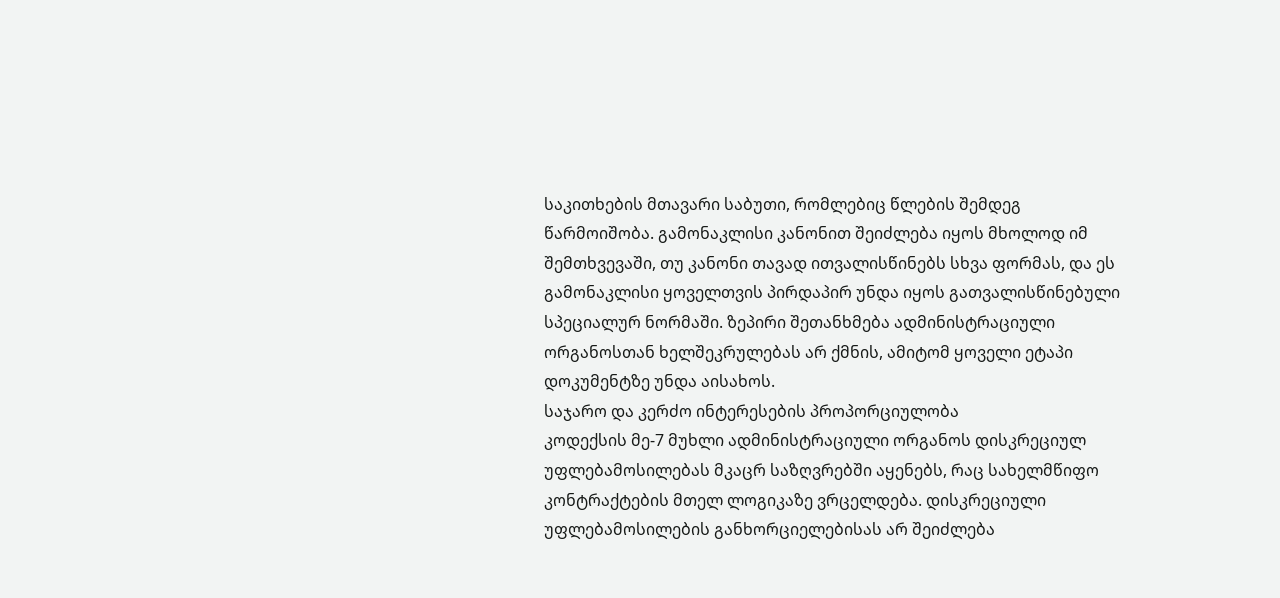საკითხების მთავარი საბუთი, რომლებიც წლების შემდეგ წარმოიშობა. გამონაკლისი კანონით შეიძლება იყოს მხოლოდ იმ შემთხვევაში, თუ კანონი თავად ითვალისწინებს სხვა ფორმას, და ეს გამონაკლისი ყოველთვის პირდაპირ უნდა იყოს გათვალისწინებული სპეციალურ ნორმაში. ზეპირი შეთანხმება ადმინისტრაციული ორგანოსთან ხელშეკრულებას არ ქმნის, ამიტომ ყოველი ეტაპი დოკუმენტზე უნდა აისახოს.
საჯარო და კერძო ინტერესების პროპორციულობა
კოდექსის მე-7 მუხლი ადმინისტრაციული ორგანოს დისკრეციულ უფლებამოსილებას მკაცრ საზღვრებში აყენებს, რაც სახელმწიფო კონტრაქტების მთელ ლოგიკაზე ვრცელდება. დისკრეციული უფლებამოსილების განხორციელებისას არ შეიძლება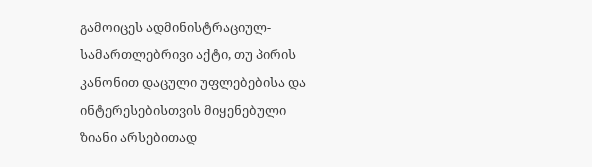გამოიცეს ადმინისტრაციულ-სამართლებრივი აქტი, თუ პირის კანონით დაცული უფლებებისა და ინტერესებისთვის მიყენებული ზიანი არსებითად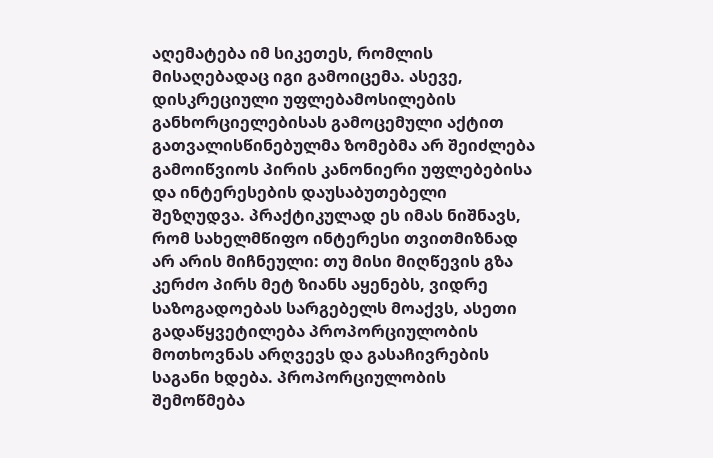აღემატება იმ სიკეთეს, რომლის მისაღებადაც იგი გამოიცემა. ასევე, დისკრეციული უფლებამოსილების განხორციელებისას გამოცემული აქტით გათვალისწინებულმა ზომებმა არ შეიძლება გამოიწვიოს პირის კანონიერი უფლებებისა და ინტერესების დაუსაბუთებელი შეზღუდვა. პრაქტიკულად ეს იმას ნიშნავს, რომ სახელმწიფო ინტერესი თვითმიზნად არ არის მიჩნეული: თუ მისი მიღწევის გზა კერძო პირს მეტ ზიანს აყენებს, ვიდრე საზოგადოებას სარგებელს მოაქვს, ასეთი გადაწყვეტილება პროპორციულობის მოთხოვნას არღვევს და გასაჩივრების საგანი ხდება. პროპორციულობის შემოწმება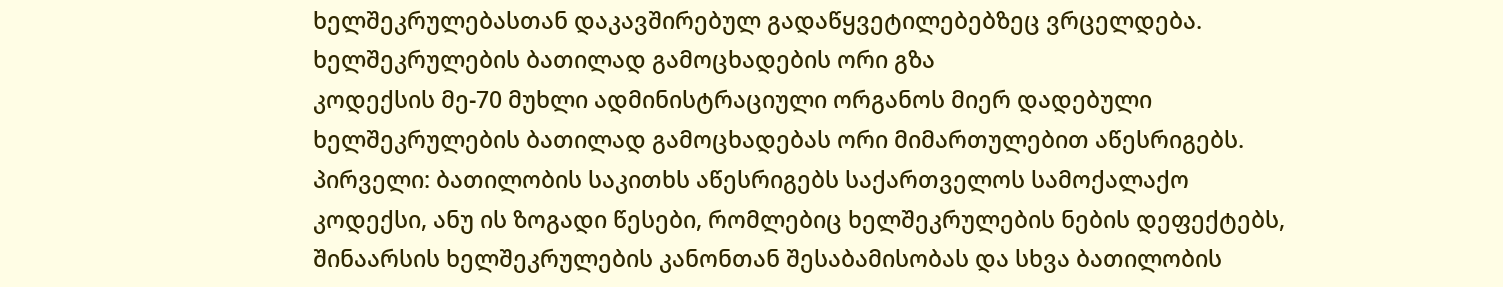ხელშეკრულებასთან დაკავშირებულ გადაწყვეტილებებზეც ვრცელდება.
ხელშეკრულების ბათილად გამოცხადების ორი გზა
კოდექსის მე-70 მუხლი ადმინისტრაციული ორგანოს მიერ დადებული ხელშეკრულების ბათილად გამოცხადებას ორი მიმართულებით აწესრიგებს. პირველი: ბათილობის საკითხს აწესრიგებს საქართველოს სამოქალაქო კოდექსი, ანუ ის ზოგადი წესები, რომლებიც ხელშეკრულების ნების დეფექტებს, შინაარსის ხელშეკრულების კანონთან შესაბამისობას და სხვა ბათილობის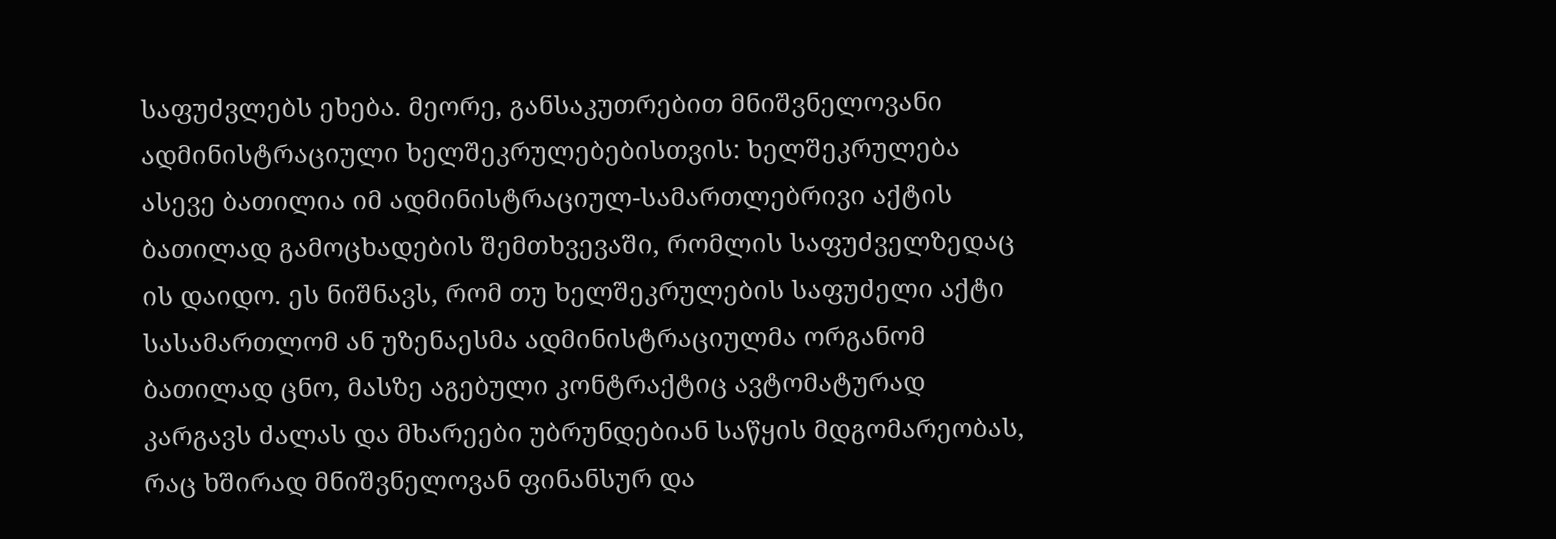საფუძვლებს ეხება. მეორე, განსაკუთრებით მნიშვნელოვანი ადმინისტრაციული ხელშეკრულებებისთვის: ხელშეკრულება ასევე ბათილია იმ ადმინისტრაციულ-სამართლებრივი აქტის ბათილად გამოცხადების შემთხვევაში, რომლის საფუძველზედაც ის დაიდო. ეს ნიშნავს, რომ თუ ხელშეკრულების საფუძელი აქტი სასამართლომ ან უზენაესმა ადმინისტრაციულმა ორგანომ ბათილად ცნო, მასზე აგებული კონტრაქტიც ავტომატურად კარგავს ძალას და მხარეები უბრუნდებიან საწყის მდგომარეობას, რაც ხშირად მნიშვნელოვან ფინანსურ და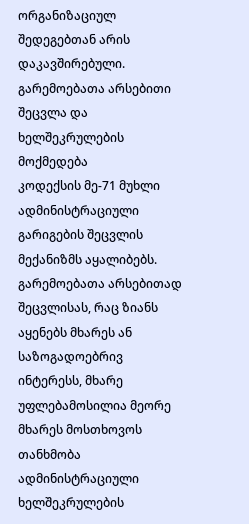ორგანიზაციულ შედეგებთან არის დაკავშირებული.
გარემოებათა არსებითი შეცვლა და ხელშეკრულების მოქმედება
კოდექსის მე-71 მუხლი ადმინისტრაციული გარიგების შეცვლის მექანიზმს აყალიბებს. გარემოებათა არსებითად შეცვლისას, რაც ზიანს აყენებს მხარეს ან საზოგადოებრივ ინტერესს, მხარე უფლებამოსილია მეორე მხარეს მოსთხოვოს თანხმობა ადმინისტრაციული ხელშეკრულების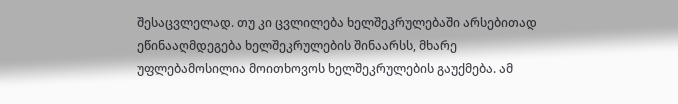შესაცვლელად. თუ კი ცვლილება ხელშეკრულებაში არსებითად ეწინააღმდეგება ხელშეკრულების შინაარსს, მხარე უფლებამოსილია მოითხოვოს ხელშეკრულების გაუქმება. ამ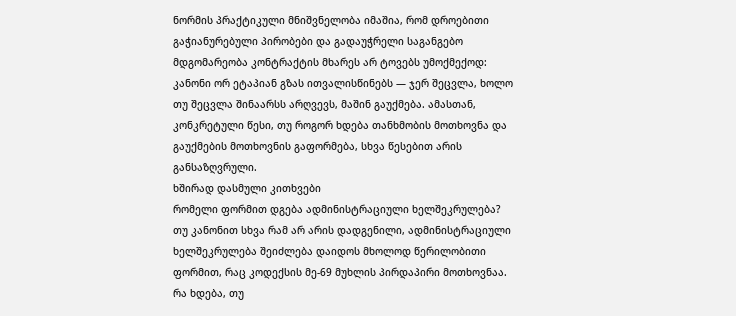ნორმის პრაქტიკული მნიშვნელობა იმაშია, რომ დროებითი გაჭიანურებული პირობები და გადაუჭრელი საგანგებო მდგომარეობა კონტრაქტის მხარეს არ ტოვებს უმოქმექოდ: კანონი ორ ეტაპიან გზას ითვალისწინებს — ჯერ შეცვლა, ხოლო თუ შეცვლა შინაარსს არღვევს, მაშინ გაუქმება. ამასთან, კონკრეტული წესი, თუ როგორ ხდება თანხმობის მოთხოვნა და გაუქმების მოთხოვნის გაფორმება, სხვა წესებით არის განსაზღვრული.
ხშირად დასმული კითხვები
რომელი ფორმით დგება ადმინისტრაციული ხელშეკრულება?
თუ კანონით სხვა რამ არ არის დადგენილი, ადმინისტრაციული ხელშეკრულება შეიძლება დაიდოს მხოლოდ წერილობითი ფორმით, რაც კოდექსის მე-69 მუხლის პირდაპირი მოთხოვნაა.
რა ხდება, თუ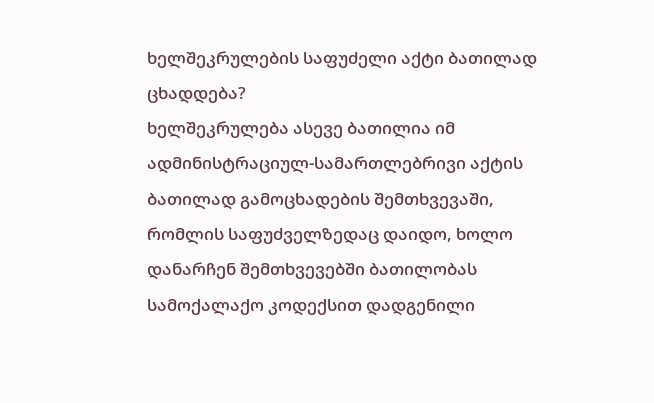ხელშეკრულების საფუძელი აქტი ბათილად ცხადდება?
ხელშეკრულება ასევე ბათილია იმ ადმინისტრაციულ-სამართლებრივი აქტის ბათილად გამოცხადების შემთხვევაში, რომლის საფუძველზედაც დაიდო, ხოლო დანარჩენ შემთხვევებში ბათილობას სამოქალაქო კოდექსით დადგენილი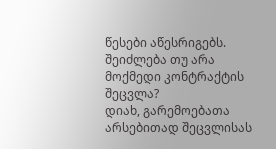წესები აწესრიგებს.
შეიძლება თუ არა მოქმედი კონტრაქტის შეცვლა?
დიახ, გარემოებათა არსებითად შეცვლისას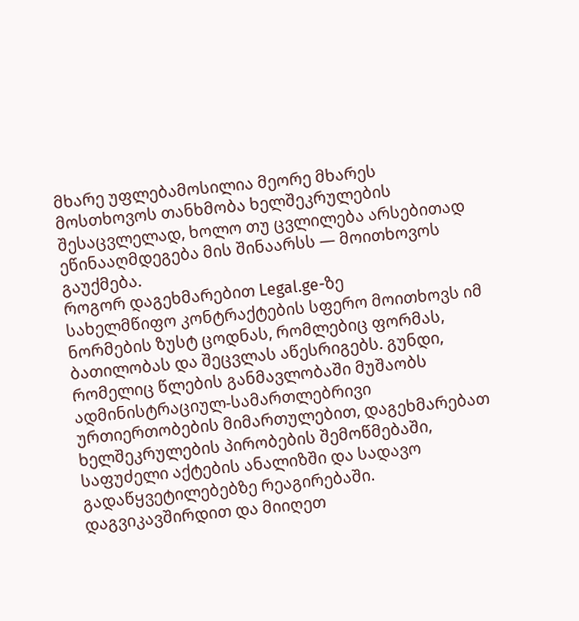მხარე უფლებამოსილია მეორე მხარეს მოსთხოვოს თანხმობა ხელშეკრულების შესაცვლელად, ხოლო თუ ცვლილება არსებითად ეწინააღმდეგება მის შინაარსს — მოითხოვოს გაუქმება.
როგორ დაგეხმარებით Legal.ge-ზე
სახელმწიფო კონტრაქტების სფერო მოითხოვს იმ ნორმების ზუსტ ცოდნას, რომლებიც ფორმას, ბათილობას და შეცვლას აწესრიგებს. გუნდი, რომელიც წლების განმავლობაში მუშაობს ადმინისტრაციულ-სამართლებრივი ურთიერთობების მიმართულებით, დაგეხმარებათ ხელშეკრულების პირობების შემოწმებაში, საფუძელი აქტების ანალიზში და სადავო გადაწყვეტილებებზე რეაგირებაში. დაგვიკავშირდით და მიიღეთ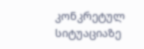კონკრეტულ სიტუაციაზე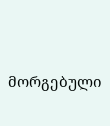მორგებული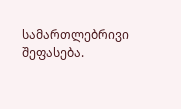სამართლებრივი შეფასება.